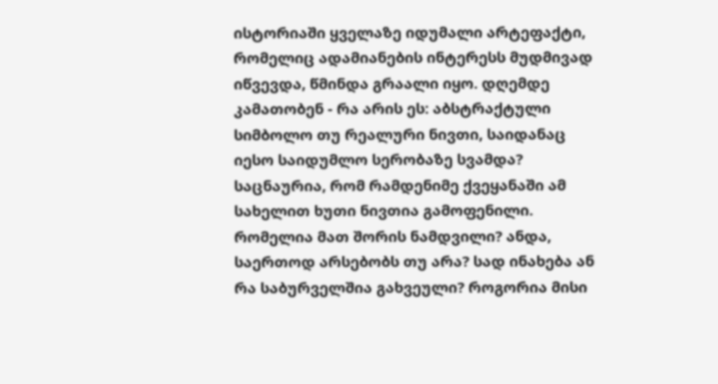ისტორიაში ყველაზე იდუმალი არტეფაქტი, რომელიც ადამიანების ინტერესს მუდმივად იწვევდა, წმინდა გრაალი იყო. დღემდე კამათობენ - რა არის ეს: აბსტრაქტული სიმბოლო თუ რეალური ნივთი, საიდანაც იესო საიდუმლო სერობაზე სვამდა? საცნაურია, რომ რამდენიმე ქვეყანაში ამ სახელით ხუთი ნივთია გამოფენილი. რომელია მათ შორის ნამდვილი? ანდა, საერთოდ არსებობს თუ არა? სად ინახება ან რა საბურველშია გახვეული? როგორია მისი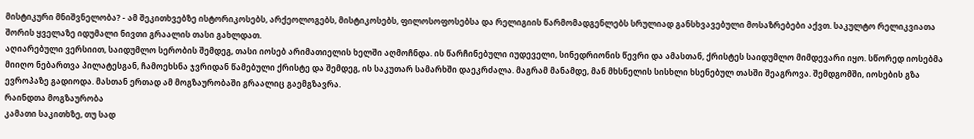მისტიკური მნიშვნელობა? - ამ შეკითხვებზე ისტორიკოსებს, არქეოლოგებს, მისტიკოსებს, ფილოსოფოსებსა და რელიგიის წარმომადგენლებს სრულიად განსხვავებული მოსაზრებები აქვთ. საკულტო რელიკვიათა შორის ყველაზე იდუმალი ნივთი გრაალის თასი გახლდათ.
აღიარებული ვერსიით, საიდუმლო სერობის შემდეგ, თასი იოსებ არიმათიელის ხელში აღმოჩნდა. ის წარჩინებული იუდეველი, სინედრიონის წევრი და ამასთან, ქრისტეს საიდუმლო მიმდევარი იყო. სწორედ იოსებმა მიიღო ნებართვა პილატესგან, ჩამოეხსნა ჯვრიდან წამებული ქრისტე და შემდეგ, ის საკუთარ სამარხში დაეკრძალა. მაგრამ მანამდე, მან მხსნელის სისხლი ხსენებულ თასში შეაგროვა. შემდგომში, იოსების გზა ევროპაზე გადიოდა. მასთან ერთად ამ მოგზაურობაში გრაალიც გაემგზავრა.
რაინდთა მოგზაურობა
კამათი საკითხზე, თუ სად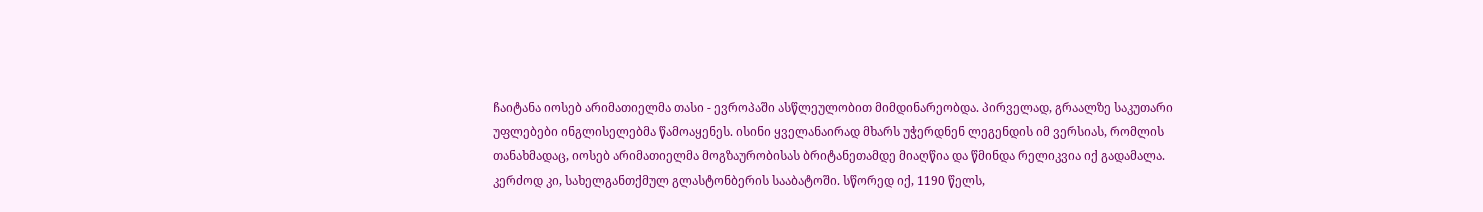ჩაიტანა იოსებ არიმათიელმა თასი - ევროპაში ასწლეულობით მიმდინარეობდა. პირველად, გრაალზე საკუთარი უფლებები ინგლისელებმა წამოაყენეს. ისინი ყველანაირად მხარს უჭერდნენ ლეგენდის იმ ვერსიას, რომლის თანახმადაც, იოსებ არიმათიელმა მოგზაურობისას ბრიტანეთამდე მიაღწია და წმინდა რელიკვია იქ გადამალა. კერძოდ კი, სახელგანთქმულ გლასტონბერის სააბატოში. სწორედ იქ, 1190 წელს,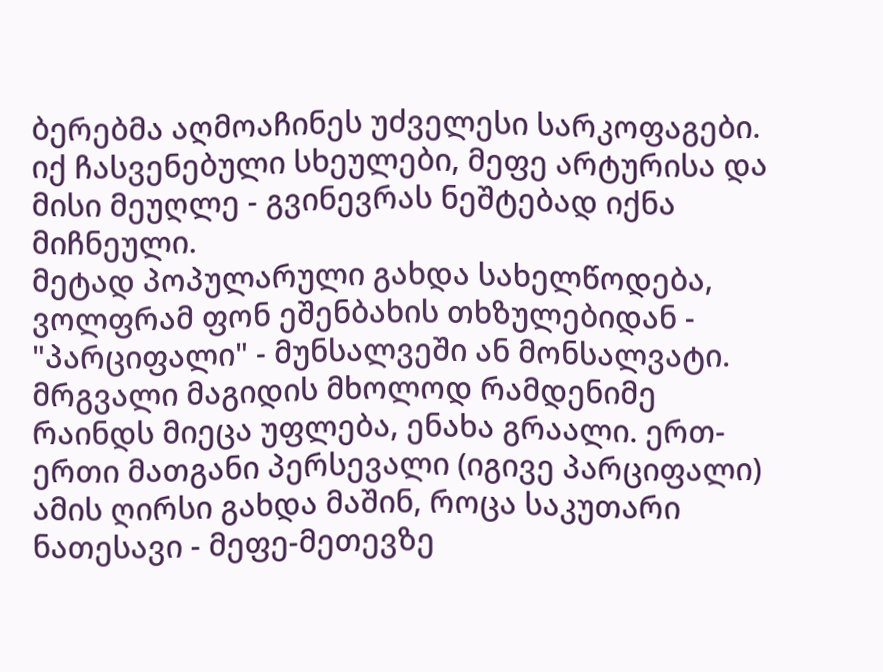ბერებმა აღმოაჩინეს უძველესი სარკოფაგები. იქ ჩასვენებული სხეულები, მეფე არტურისა და მისი მეუღლე - გვინევრას ნეშტებად იქნა მიჩნეული.
მეტად პოპულარული გახდა სახელწოდება, ვოლფრამ ფონ ეშენბახის თხზულებიდან - "პარციფალი" - მუნსალვეში ან მონსალვატი. მრგვალი მაგიდის მხოლოდ რამდენიმე რაინდს მიეცა უფლება, ენახა გრაალი. ერთ-ერთი მათგანი პერსევალი (იგივე პარციფალი) ამის ღირსი გახდა მაშინ, როცა საკუთარი ნათესავი - მეფე-მეთევზე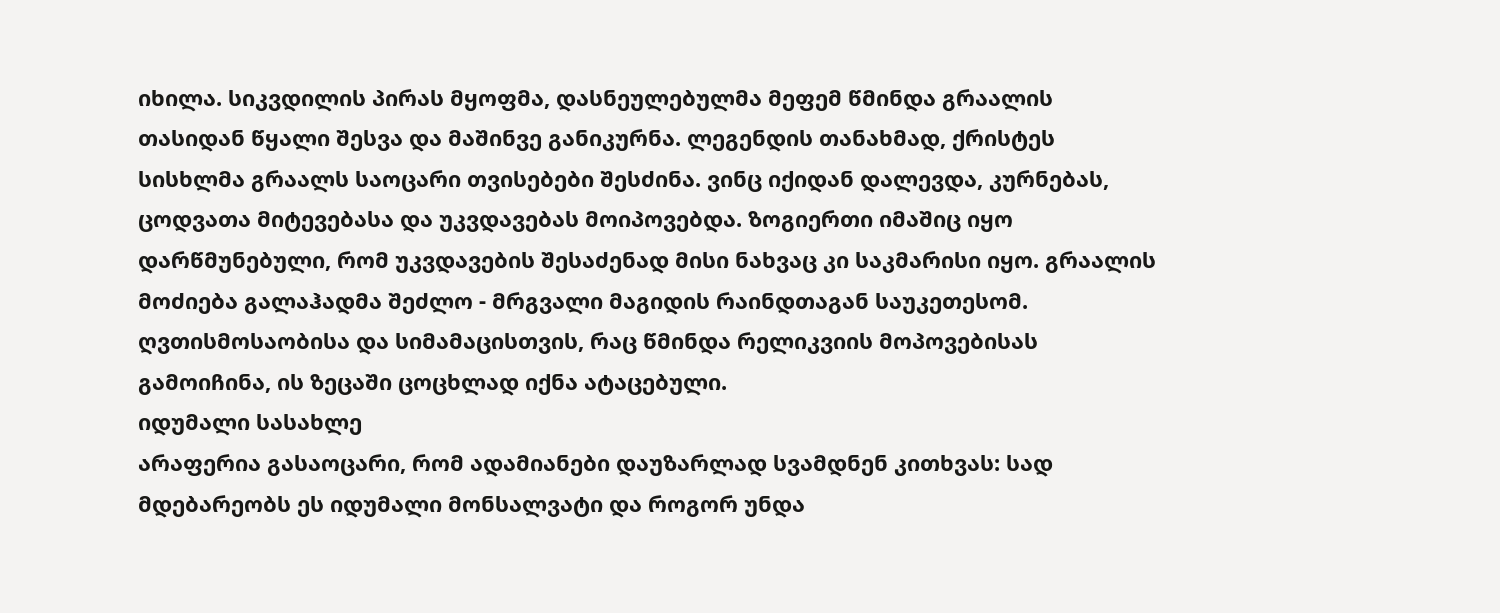იხილა. სიკვდილის პირას მყოფმა, დასნეულებულმა მეფემ წმინდა გრაალის თასიდან წყალი შესვა და მაშინვე განიკურნა. ლეგენდის თანახმად, ქრისტეს სისხლმა გრაალს საოცარი თვისებები შესძინა. ვინც იქიდან დალევდა, კურნებას, ცოდვათა მიტევებასა და უკვდავებას მოიპოვებდა. ზოგიერთი იმაშიც იყო დარწმუნებული, რომ უკვდავების შესაძენად მისი ნახვაც კი საკმარისი იყო. გრაალის მოძიება გალაჰადმა შეძლო - მრგვალი მაგიდის რაინდთაგან საუკეთესომ. ღვთისმოსაობისა და სიმამაცისთვის, რაც წმინდა რელიკვიის მოპოვებისას გამოიჩინა, ის ზეცაში ცოცხლად იქნა ატაცებული.
იდუმალი სასახლე
არაფერია გასაოცარი, რომ ადამიანები დაუზარლად სვამდნენ კითხვას: სად მდებარეობს ეს იდუმალი მონსალვატი და როგორ უნდა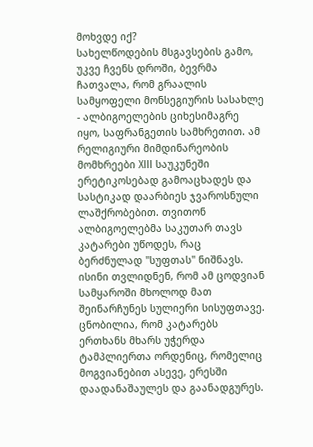მოხვდე იქ?
სახელწოდების მსგავსების გამო, უკვე ჩვენს დროში, ბევრმა ჩათვალა, რომ გრაალის სამყოფელი მონსეგიურის სასახლე - ალბიგოელების ციხესიმაგრე იყო, საფრანგეთის სამხრეთით. ამ რელიგიური მიმდინარეობის მომხრეები XIII საუკუნეში ერეტიკოსებად გამოაცხადეს და სასტიკად დაარბიეს ჯვაროსნული ლაშქრობებით. თვითონ ალბიგოელებმა საკუთარ თავს კატარები უწოდეს, რაც ბერძნულად "სუფთას" ნიშნავს. ისინი თვლიდნენ, რომ ამ ცოდვიან სამყაროში მხოლოდ მათ შეინარჩუნეს სულიერი სისუფთავე.
ცნობილია, რომ კატარებს ერთხანს მხარს უჭერდა ტამპლიერთა ორდენიც, რომელიც მოგვიანებით ასევე, ერესში დაადანაშაულეს და გაანადგურეს.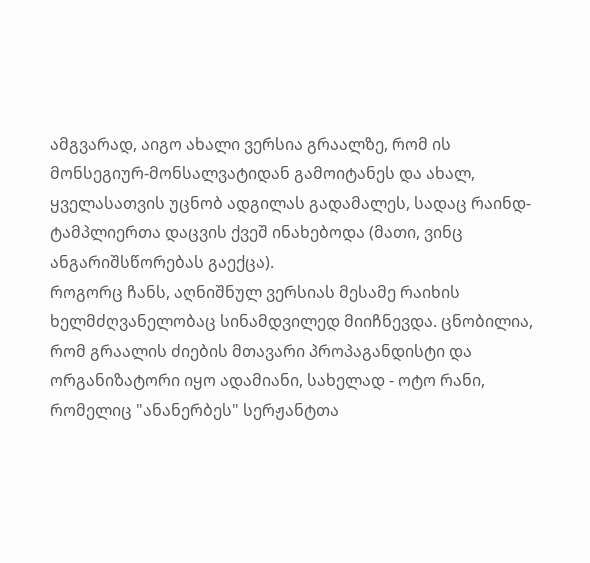ამგვარად, აიგო ახალი ვერსია გრაალზე, რომ ის მონსეგიურ-მონსალვატიდან გამოიტანეს და ახალ, ყველასათვის უცნობ ადგილას გადამალეს, სადაც რაინდ-ტამპლიერთა დაცვის ქვეშ ინახებოდა (მათი, ვინც ანგარიშსწორებას გაექცა).
როგორც ჩანს, აღნიშნულ ვერსიას მესამე რაიხის ხელმძღვანელობაც სინამდვილედ მიიჩნევდა. ცნობილია, რომ გრაალის ძიების მთავარი პროპაგანდისტი და ორგანიზატორი იყო ადამიანი, სახელად - ოტო რანი, რომელიც "ანანერბეს" სერჟანტთა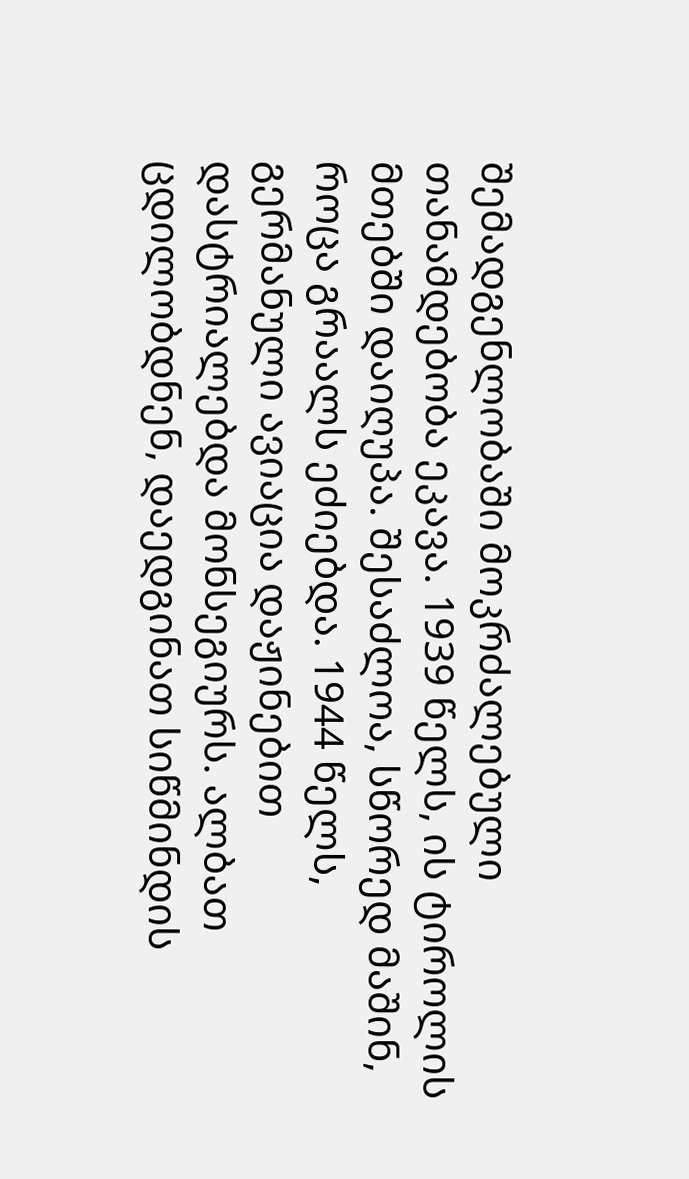შემადგენლობაში მოკრძალებული თანამდებობა ეკავა. 1939 წელს, ის ტიროლის მთებში დაიღუპა. შესაძლოა, სწორედ მაშინ, როცა გრაალს ეძიებდა. 1944 წელს, გერმანული ავიაცია დაჟინებით დასტრიალებდა მონსეგიურს. ალბათ ცდილობდნენ, დაედგინათ სიწმინდის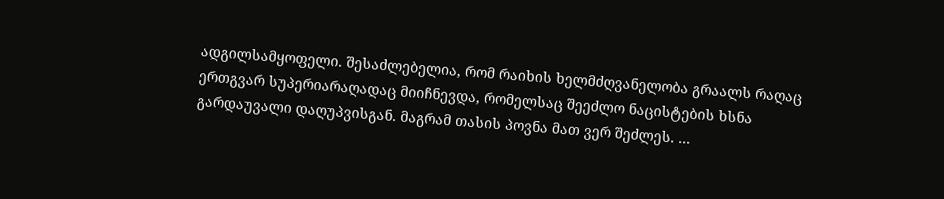ადგილსამყოფელი. შესაძლებელია, რომ რაიხის ხელმძღვანელობა გრაალს რაღაც ერთგვარ სუპერიარაღადაც მიიჩნევდა, რომელსაც შეეძლო ნაცისტების ხსნა გარდაუვალი დაღუპვისგან. მაგრამ თასის პოვნა მათ ვერ შეძლეს. ...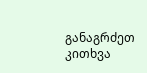განაგრძეთ კითხვა